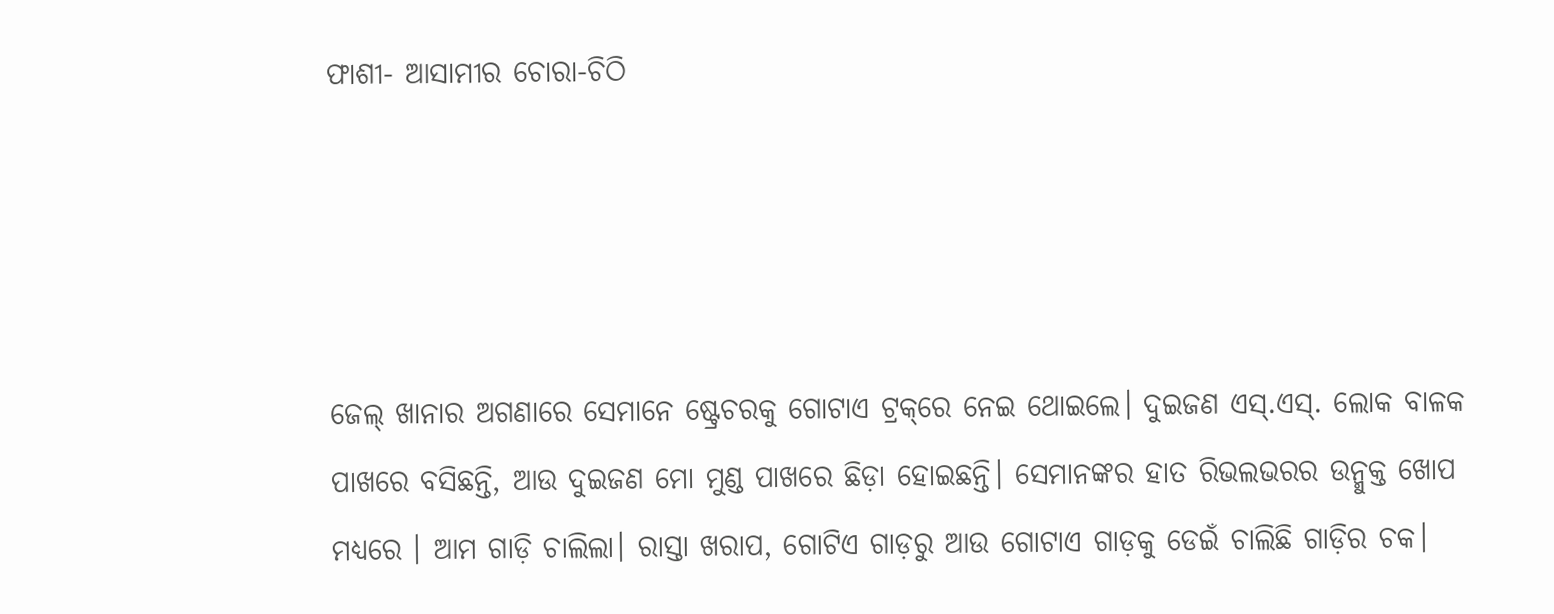ଫାଶୀ- ଆସାମୀର ଚୋରା-ଚିଠି




ଜେଲ୍ ଖାନାର ଅଗଣାରେ ସେମାନେ ଷ୍ଟ୍ରେଚରକୁ ଗୋଟାଏ ଟ୍ରକ୍‌ରେ ନେଇ ଥୋଇଲେ। ଦୁଇଜଣ ଏସ୍‌.ଏସ୍‌. ଲୋକ ବାଳକ ପାଖରେ ବସିଛନ୍ତି, ଆଉ ଦୁଇଜଣ ମୋ ମୁଣ୍ଡ ପାଖରେ ଛିଡ଼ା ହୋଇଛନ୍ତି। ସେମାନଙ୍କର ହାତ ରିଭଲଭରର ଉନ୍ମୁକ୍ତ ଖୋପ ମଧ୍ୟରେ । ଆମ ଗାଡ଼ି ଚାଲିଲା। ରାସ୍ତା ଖରାପ, ଗୋଟିଏ ଗାଡ଼ରୁ ଆଉ ଗୋଟାଏ ଗାଡ଼କୁ ଡେଇଁ ଚାଲିଛି ଗାଡ଼ିର ଚକ।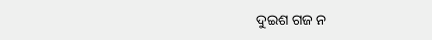ଦୁଇଶ ଗଜ ନ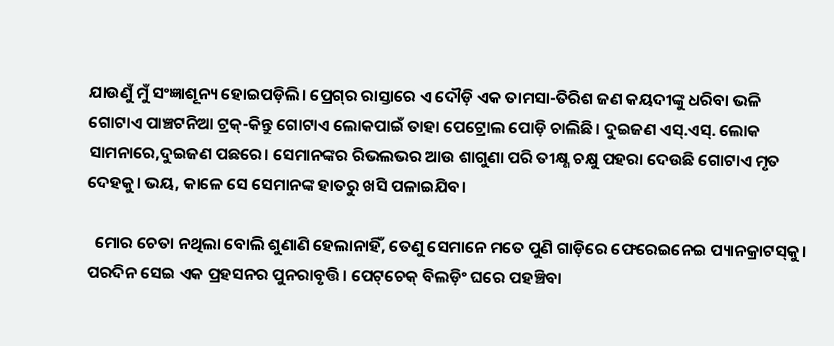ଯାଉଣୁଁ ମୁଁ ସଂଜ୍ଞାଶୂନ୍ୟ ହୋଇପଡ଼ିଲି। ପ୍ରେଗ୍‌ର ରାସ୍ତାରେ ଏ ଦୌଡ଼ି ଏକ ତାମସା-ତିରିଶ ଜଣ କୟଦୀଙ୍କୁ ଧରିବା ଭଳି ଗୋଟାଏ ପାଞ୍ଚଟନିଆ ଟ୍ରକ୍‌-କିନ୍ତୁ ଗୋଟାଏ ଲୋକପାଇଁ ତାହା ପେଟ୍ରୋଲ ପୋଡ଼ି ଚାଲିଛି। ଦୁଇଜଣ ଏସ୍‌.ଏସ୍‌. ଲୋକ ସାମନାରେ,ଦୁଇଜଣ ପଛରେ। ସେମାନଙ୍କର ରିଭଲଭର ଆଉ ଶାଗୁଣା ପରି ତୀକ୍ଷ୍ଣ ଚକ୍ଷୁ ପହରା ଦେଉଛି ଗୋଟାଏ ମୃତ ଦେହକୁ। ଭୟ, କାଳେ ସେ ସେମାନଙ୍କ ହାତରୁ ଖସି ପଳାଇଯିବ।

  ମୋର ଚେତା ନଥିଲା ବୋଲି ଶୁଣାଣି ହେଲାନାହିଁ, ତେଣୁ ସେମାନେ ମତେ ପୁଣି ଗାଡ଼ିରେ ଫେରେଇନେଇ ପ୍ୟାନକ୍ରାଟସ୍‌କୁ। ପରଦିନ ସେଇ ଏକ ପ୍ରହସନର ପୁନରାବୃତ୍ତି। ପେଟ୍‌ଚେକ୍‌ ବିଲଡ଼ିଂ ଘରେ ପହଞ୍ଚିବା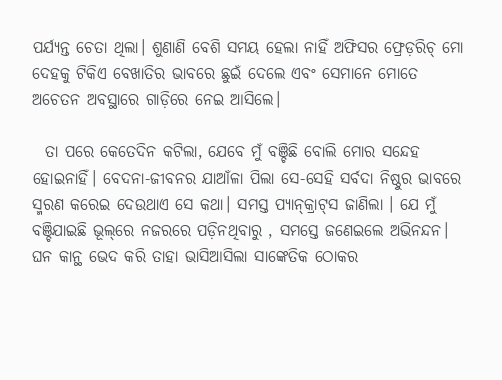ପର୍ଯ୍ୟନ୍ତ ଚେତା ଥିଲା। ଶୁଣାଣି ବେଶି ସମୟ ହେଲା ନାହିଁ ଅଫିସର ଫ୍ରେଡ଼ରିଚ୍‌ ମୋ ଦେହକୁ ଟିକିଏ ବେଖାତିର ଭାବରେ ଛୁଇଁ ଦେଲେ ଏବଂ ସେମାନେ ମୋତେ ଅଚେତନ ଅବସ୍ଥାରେ ଗାଡ଼ିରେ ନେଇ ଆସିଲେ।

  ତା ପରେ କେତେଦିନ କଟିଲା, ଯେବେ ମୁଁ ବଞ୍ଚିଛି ବୋଲି ମୋର ସନ୍ଦେହ ହୋଇନାହିଁ। ବେଦନା-ଜୀବନର ଯାଆଁଳା ପିଲା ସେ-ସେହି ସର୍ବଦା ନିଷ୍ଠୁର ଭାବରେ ସ୍ମରଣ କରେଇ ଦେଉଥାଏ ସେ କଥା। ସମସ୍ତ ପ୍ୟାନ୍‌କ୍ରାଟ୍‌ସ ଜାଣିଲା । ଯେ ମୁଁ ବଞ୍ଚିଯାଇଛି ଭୂଲ୍‌ରେ ନଜରରେ ପଡ଼ିନଥିବାରୁ , ସମସ୍ତେ ଜଣେଇଲେ ଅଭିନନ୍ଦନ। ଘନ କାନ୍ଥ ଭେଦ କରି ତାହା ଭାସିଆସିଲା ସାଙ୍କେତିକ ଠୋକର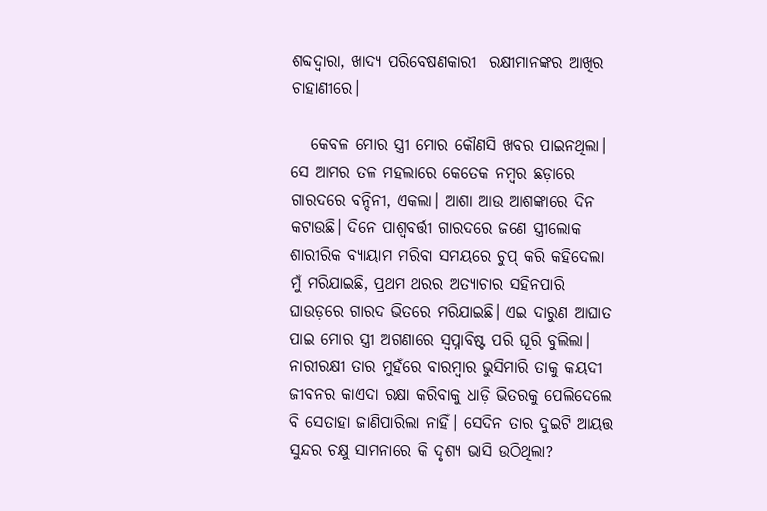ଶବ୍ଦଦ୍ବାରା, ଖାଦ୍ୟ ପରିବେଷଣକାରୀ  ରକ୍ଷୀମାନଙ୍କର ଆଖିର ଚାହାଣୀରେ।

   କେବଳ ମୋର ସ୍ତ୍ରୀ ମୋର କୌଣସି ଖବର ପାଇନଥିଲା। ସେ ଆମର ତଳ ମହଲାରେ କେତେକ ନମ୍ବର ଛଡ଼ାରେ ଗାରଦରେ ବନ୍ଦିନୀ, ଏକଲା। ଆଶା ଆଉ ଆଶଙ୍କାରେ ଦିନ କଟାଉଛି। ଦିନେ ପାଶ୍ବବର୍ତ୍ତୀ ଗାରଦରେ ଜଣେ ସ୍ତ୍ରୀଲୋକ ଶାରୀରିକ ବ୍ୟାୟାମ ମରିବା ସମୟରେ ଚୁପ୍‌ କରି କହିଦେଲା ମୁଁ ମରିଯାଇଛି, ପ୍ରଥମ ଥରର ଅତ୍ୟାଚାର ସହିନପାରି ଘାଉଡ଼ରେ ଗାରଦ ଭିତରେ ମରିଯାଇଛି। ଏଇ ଦାରୁଣ ଆଘାତ ପାଇ ମୋର ସ୍ତ୍ରୀ ଅଗଣାରେ ସ୍ବପ୍ନାବିଷ୍ଟ ପରି ଘୂରି ବୁଲିଲା। ନାରୀରକ୍ଷୀ ତାର ମୁହଁରେ ବାରମ୍ବାର ଭୁସିମାରି ତାକୁ କୟଦୀ ଜୀବନର କାଏଦା ରକ୍ଷା କରିବାକୁ ଧାଡ଼ି ଭିତରକୁ ପେଲିଦେଲେ ବି ସେତାହା ଜାଣିପାରିଲା ନାହିଁ। ସେଦିନ ତାର ଦୁଇଟି ଆୟତ୍ତ ସୁନ୍ଦର ଚକ୍ଷୁ ସାମନାରେ କି ଦୃଶ୍ୟ ଭାସି ଉଠିଥିଲା?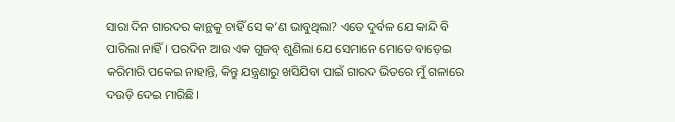ସାରା ଦିନ ଗାରଦର କାନ୍ଥକୁ ଚାହିଁ ସେ କ’ଣ ଭାବୁଥିଲା? ଏତେ ଦୁର୍ବଳ ଯେ କାନ୍ଦି ବି ପାରିଲା ନାହିଁ। ପରଦିନ ଆଉ ଏକ ଗୁଜବ୍‌ ଶୁଣିଲା ଯେ ସେମାନେ ମୋତେ ବାଡ଼େଇ କରିମାରି ପକେଇ ନାହାନ୍ତି, କିନ୍ତୁ ଯନ୍ତ୍ରଣାରୁ ଖସିଯିବା ପାଇଁ ଗାରଦ ଭିତରେ ମୁଁ ଗଳାରେ ଦଉଡ଼ି ଦେଇ ମାରିଛି।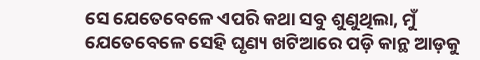ସେ ଯେତେବେଳେ ଏପରି କଥା ସବୁ ଶୁଣୁଥିଲା, ମୁଁ  ଯେତେବେଳେ ସେହି ଘୃଣ୍ୟ ଖଟିଆରେ ପଡ଼ି କାନ୍ଥ ଆଡ଼କୁ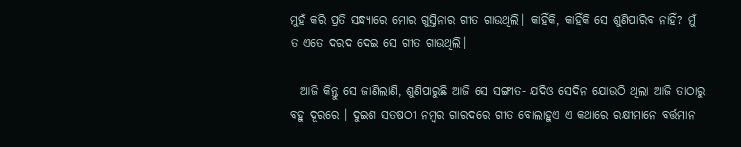ମୁହଁ କରି ପ୍ରତି ସନ୍ଧ୍ୟାରେ ମୋର ଗୁସ୍ତିନାର ଗୀତ ଗାଉଥିଲି। କାହିଁକି, କାହିଁକି ସେ ଶୁଣିପାରିବ ନାହିଁ? ମୁଁ ତ ଏତେ ଦରଦ ଦେଇ ସେ ଗୀତ ଗାଉଥିଲି।

  ଆଜି କିନ୍ତୁ ସେ ଜାଣିଲାଣି, ଶୁଣିପାରୁଛି ଆଜି ସେ ସଙ୍ଗୀତ- ଯଦିଓ ସେଦିନ ଯୋଉଠି ଥିଲା ଆଜି ତାଠାରୁ ବହୁ ଦୂରରେ । ଦୁଇଶ ସତଷଠୀ ନମ୍ବର ଗାରଦରେ ଗୀତ ବୋଲାହୁଏ ଏ କଥାରେ ରକ୍ଷୀମାନେ ବର୍ତ୍ତମାନ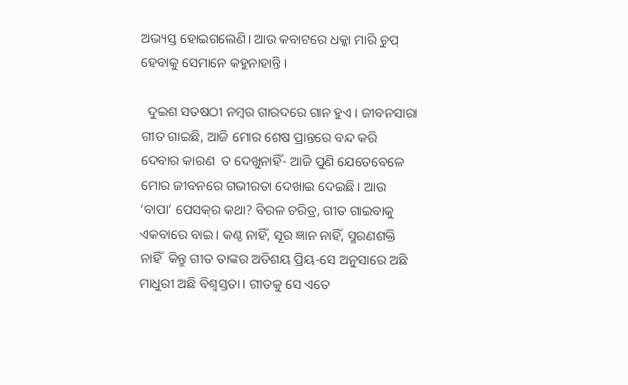ଅଭ୍ୟସ୍ତ ହୋଇଗଲେଣି। ଆଉ କବାଟରେ ଧକ୍କା ମାରି ଚୁପ୍‌ ହେବାକୁ ସେମାନେ କହୁନାହାନ୍ତି।

  ଦୁଇଶ ସତଷଠୀ ନମ୍ବର ଗାରଦରେ ଗାନ ହୁଏ। ଜୀବନସାରା ଗୀତ ଗାଇଛି, ଆଜି ମୋର ଶେଷ ପ୍ରାନ୍ତରେ ବନ୍ଦ କରି ଦେବାର କାରଣ  ତ ଦେଖୁନାହିଁ- ଆଜି ପୁଣି ଯେତେବେଳେ ମୋର ଜୀବନରେ ଗଭୀରତା ଦେଖାଇ ଦେଇଛି। ଆଉ ‘ବାପା’ ପେସକ୍‌ର କଥା? ବିରଳ ଚରିତ୍ର, ଗୀତ ଗାଇବାକୁ ଏକବାରେ ବାଇ। କଣ୍ଠ ନାହିଁ, ସୂର ଜ୍ଞାନ ନାହିଁ, ସ୍ମରଣଶକ୍ତି ନାହିଁ  କିନ୍ତୁ ଗୀତ ତାଙ୍କର ଅତିଶୟ ପ୍ରିୟ-ସେ ଅନୁସାରେ ଅଛି ମାଧୁରୀ ଅଛି ବିଶ୍ବସ୍ତତା। ଗୀତକୁ ସେ ଏତେ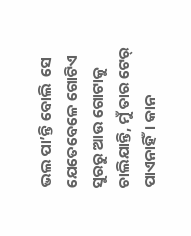ଭଲ ପା’ନ୍ତି ବୋଲି  ସେ ଯେତେବେଳେ ଗୋଟିଏ ସୁରରୁ ଆଉ ଗୋଟାକୁ ଚାଲିଯାନ୍ତି, ମୁଁ ତାର ଟେର୍‌ ପାଏନାହିଁ। କାନ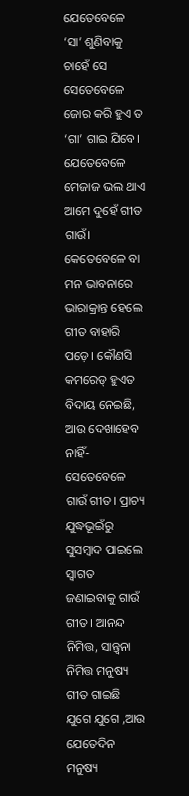ଯେତେବେଳେ ‘ସା’ ଶୁଣିବାକୁ ଚାହେଁ ସେ ସେତେବେଳେ ଜୋର କରି ହୁଏ ତ ‘ଗା’ ଗାଇ ଯିବେ।  ଯେତେବେଳେ ମେଜାଜ ଭଲ ଥାଏ ଆମେ ଦୁହେଁ ଗୀତ ଗାଉଁ। କେତେବେଳେ ବା ମନ ଭାବନାରେ ଭାରାକ୍ରାନ୍ତ ହେଲେ ଗୀତ ବାହାରି ପଡ଼େ। କୌଣସି କମରେଡ୍‌ ହୁଏତ ବିଦାୟ ନେଇଛି, ଆଉ ଦେଖାହେବ ନାହିଁ- ସେତେବେଳେ ଗାଉଁ ଗୀତ। ପ୍ରାଚ୍ୟ ଯୁଦ୍ଧଭୂଇଁରୁ ସୁସମ୍ବାଦ ପାଇଲେ ସ୍ବାଗତ ଜଣାଇବାକୁ ଗାଉଁ ଗୀତ। ଆନନ୍ଦ ନିମିତ୍ତ, ସାନ୍ତ୍ବନା ନିମିତ୍ତ ମନୁଷ୍ୟ ଗୀତ ଗାଇଛି ଯୁଗେ ଯୁଗେ ,ଆଉ ଯେତେଦିନ ମନୁଷ୍ୟ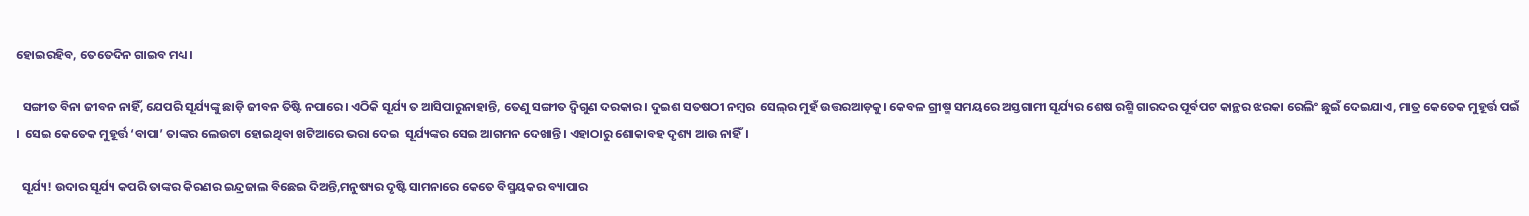ହୋଇରହିବ, ତେତେଦିନ ଗାଇବ ମଧ୍ୟ।

  ସଙ୍ଗୀତ ବିନା ଜୀବନ ନାହିଁ, ଯେପରି ସୂର୍ଯ୍ୟଙ୍କୁ ଛାଡ଼ି ଜୀବନ ତିଷ୍ଟି ନପାରେ। ଏଠିକି ସୂର୍ଯ୍ୟ ତ ଆସିପାରୁନାହାନ୍ତି, ତେଣୁ ସଙ୍ଗୀତ ଦ୍ବିଗୁଣ ଦରକାର। ଦୁଇଶ ସତଷଠୀ ନମ୍ବର  ସେଲ୍‌ର ମୁହଁ ଉତ୍ତରଆଡ଼କୁ। କେବଳ ଗ୍ରୀଷ୍ମ ସମୟରେ ଅସ୍ତଗାମୀ ସୂର୍ଯ୍ୟର ଶେଷ ରଶ୍ମି ଗାରଦର ପୂର୍ବପଟ କାନ୍ଥର ଝରକା ରେଲିଂ ଛୁଇଁ ଦେଇଯାଏ, ମାତ୍ର କେତେକ ମୁହୂର୍ତ୍ତ ପଇଁ ।  ସେଇ କେତେକ ମୁହୂର୍ତ୍ତ ‘ବାପା’ ତାଙ୍କର ଲେଉଟା ହୋଇଥିବା ଖଟିଆରେ ଭରା ଦେଇ  ସୂର୍ଯ୍ୟଙ୍କର ସେଇ ଆଗମନ ଦେଖାନ୍ତି। ଏହାଠାରୁ ଶୋକାବହ ଦୃଶ୍ୟ ଆଉ ନାହିଁ।

  ସୂର୍ଯ୍ୟ! ଉଦାର ସୂର୍ଯ୍ୟ କପରି ତାଙ୍କର କିରଣର ଇନ୍ଦ୍ରଜାଲ ବିଛେଇ ଦିଅନ୍ତି,ମନୁଷ୍ୟର ଦୃଷ୍ଟି ସାମନାରେ କେତେ ବିସ୍ମୟକର ବ୍ୟାପାର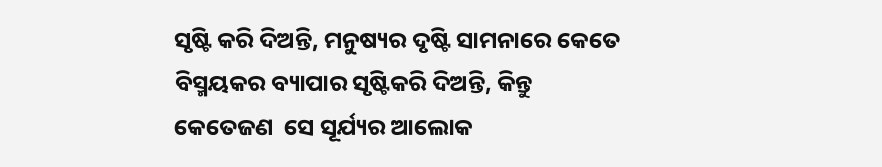ସୃଷ୍ଟି କରି ଦିଅନ୍ତି, ମନୁଷ୍ୟର ଦୃଷ୍ଟି ସାମନାରେ କେତେ ବିସ୍ମୟକର ବ୍ୟାପାର ସୃଷ୍ଟିକରି ଦିଅନ୍ତି, କିନ୍ତୁ କେତେଜଣ  ସେ ସୂର୍ଯ୍ୟର ଆଲୋକ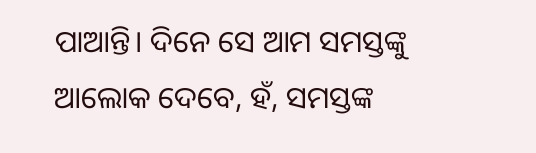ପାଆନ୍ତି। ଦିନେ ସେ ଆମ ସମସ୍ତଙ୍କୁ  ଆଲୋକ ଦେବେ, ହଁ, ସମସ୍ତଙ୍କ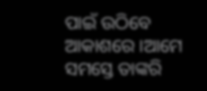ପାଇଁ ଉଠିବେ ଆକାଶରେ ।ଆମେ ସମସ୍ତେ ତାଙ୍କରି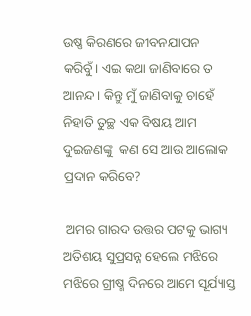ଉଷ୍ଣ କିରଣରେ ଜୀବନଯାପନ କରିବୁଁ। ଏଇ କଥା ଜାଣିବାରେ ତ ଆନନ୍ଦ। କିନ୍ତୁ ମୁଁ ଜାଣିବାକୁ ଚାହେଁ ନିହାତି ତୁଚ୍ଛ ଏକ ବିଷୟ ଆମ ଦୁଇଜଣଙ୍କୁ  କଣ ସେ ଆଉ ଆଲୋକ ପ୍ରଦାନ କରିବେ?

 ଅମର ଗାରଦ ଉତ୍ତର ପଟକୁ ଭାଗ୍ୟ ଅତିଶୟ ସୁପ୍ରସନ୍ନ ହେଲେ ମଝିରେ ମଝିରେ ଗ୍ରୀଷ୍ମ ଦିନରେ ଆମେ ସୂର୍ଯ୍ୟାସ୍ତ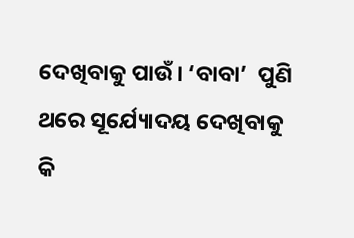ଦେଖିବାକୁ ପାଉଁ। ‘ବାବା’  ପୁଣି ଥରେ ସୂର୍ଯ୍ୟୋଦୟ ଦେଖିବାକୁ କି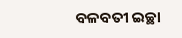ବଳବତୀ ଇଚ୍ଛା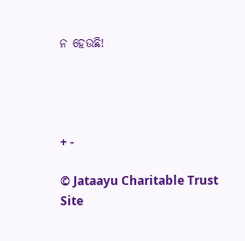ନ ହେଉଛି!




+ -

© Jataayu Charitable Trust
Site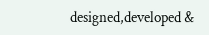designed,developed &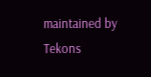maintained by Tekons